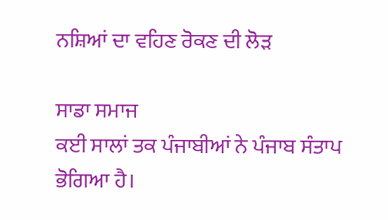ਨਸ਼ਿਆਂ ਦਾ ਵਹਿਣ ਰੋਕਣ ਦੀ ਲੋੜ

ਸਾਡਾ ਸਮਾਜ
ਕਈ ਸਾਲਾਂ ਤਕ ਪੰਜਾਬੀਆਂ ਨੇ ਪੰਜਾਬ ਸੰਤਾਪ ਭੋਗਿਆ ਹੈ।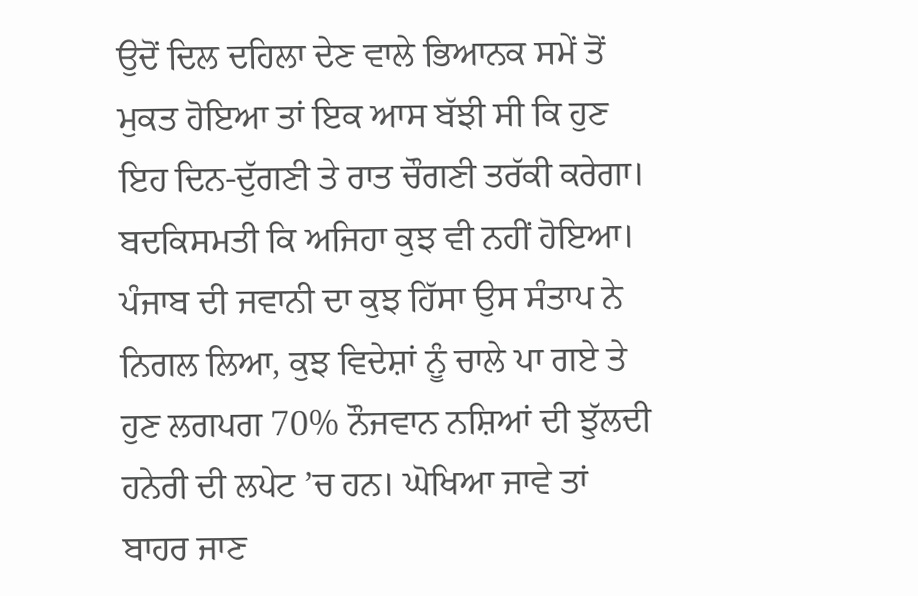ਉਦੋਂ ਦਿਲ ਦਹਿਲਾ ਦੇਣ ਵਾਲੇ ਭਿਆਨਕ ਸਮੇਂ ਤੋਂ ਮੁਕਤ ਹੋਇਆ ਤਾਂ ਇਕ ਆਸ ਬੱਝੀ ਸੀ ਕਿ ਹੁਣ ਇਹ ਦਿਨ-ਦੁੱਗਣੀ ਤੇ ਰਾਤ ਚੌਗਣੀ ਤਰੱਕੀ ਕਰੇਗਾ। ਬਦਕਿਸਮਤੀ ਕਿ ਅਜਿਹਾ ਕੁਝ ਵੀ ਨਹੀਂ ਹੋਇਆ। ਪੰਜਾਬ ਦੀ ਜਵਾਨੀ ਦਾ ਕੁਝ ਹਿੱਸਾ ਉਸ ਸੰਤਾਪ ਨੇ ਨਿਗਲ ਲਿਆ, ਕੁਝ ਵਿਦੇਸ਼ਾਂ ਨੂੰ ਚਾਲੇ ਪਾ ਗਏ ਤੇ ਹੁਣ ਲਗਪਗ 70% ਨੌਜਵਾਨ ਨਸ਼ਿਆਂ ਦੀ ਝੁੱਲਦੀ ਹਨੇਰੀ ਦੀ ਲਪੇਟ ’ਚ ਹਨ। ਘੋਖਿਆ ਜਾਵੇ ਤਾਂ ਬਾਹਰ ਜਾਣ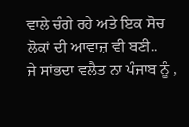ਵਾਲੇ ਚੰਗੇ ਰਹੇ ਅਤੇ ਇਕ ਸੋਚ ਲੋਕਾਂ ਦੀ ਆਵਾਜ਼ ਵੀ ਬਣੀ..
ਜੇ ਸਾਂਭਦਾ ਵਲੈਤ ਨਾ ਪੰਜਾਬ ਨੂੰ ,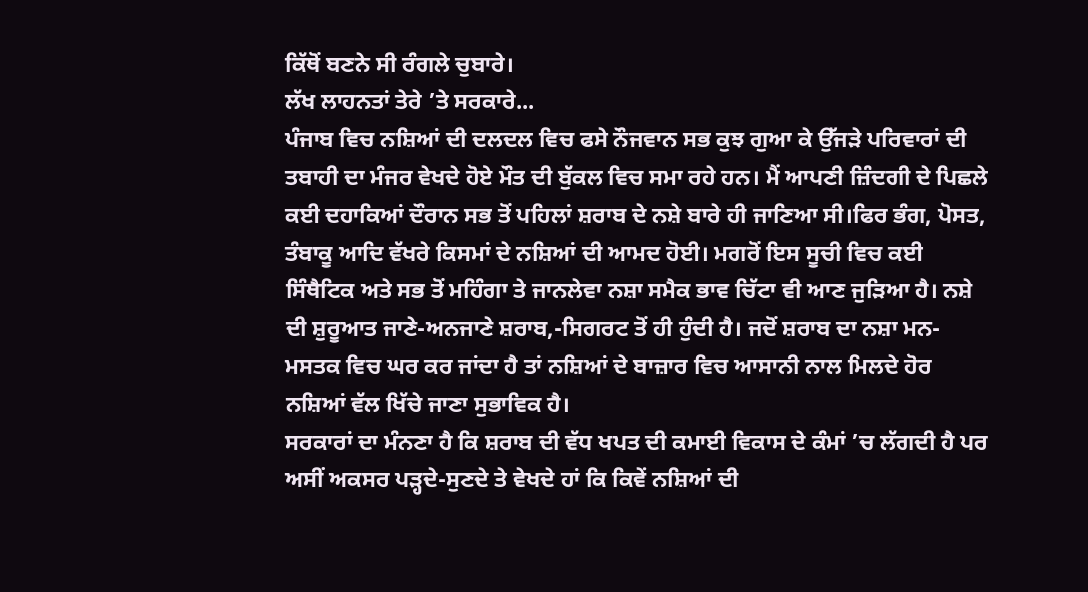ਕਿੱਥੋਂ ਬਣਨੇ ਸੀ ਰੰਗਲੇ ਚੁਬਾਰੇ।
ਲੱਖ ਲਾਹਨਤਾਂ ਤੇਰੇ ’ਤੇ ਸਰਕਾਰੇ...
ਪੰਜਾਬ ਵਿਚ ਨਸ਼ਿਆਂ ਦੀ ਦਲਦਲ ਵਿਚ ਫਸੇ ਨੌਜਵਾਨ ਸਭ ਕੁਝ ਗੁਆ ਕੇ ਉੱਜੜੇ ਪਰਿਵਾਰਾਂ ਦੀ ਤਬਾਹੀ ਦਾ ਮੰਜਰ ਵੇਖਦੇ ਹੋਏ ਮੌਤ ਦੀ ਬੁੱਕਲ ਵਿਚ ਸਮਾ ਰਹੇ ਹਨ। ਮੈਂ ਆਪਣੀ ਜ਼ਿੰਦਗੀ ਦੇ ਪਿਛਲੇ ਕਈ ਦਹਾਕਿਆਂ ਦੌਰਾਨ ਸਭ ਤੋਂ ਪਹਿਲਾਂ ਸ਼ਰਾਬ ਦੇ ਨਸ਼ੇ ਬਾਰੇ ਹੀ ਜਾਣਿਆ ਸੀ।ਫਿਰ ਭੰਗ, ਪੋਸਤ, ਤੰਬਾਕੂ ਆਦਿ ਵੱਖਰੇ ਕਿਸਮਾਂ ਦੇ ਨਸ਼ਿਆਂ ਦੀ ਆਮਦ ਹੋਈ। ਮਗਰੋਂ ਇਸ ਸੂਚੀ ਵਿਚ ਕਈ ਸਿੰਥੈਟਿਕ ਅਤੇ ਸਭ ਤੋਂ ਮਹਿੰਗਾ ਤੇ ਜਾਨਲੇਵਾ ਨਸ਼ਾ ਸਮੈਕ ਭਾਵ ਚਿੱਟਾ ਵੀ ਆਣ ਜੁੜਿਆ ਹੈ। ਨਸ਼ੇ ਦੀ ਸ਼ੁਰੂਆਤ ਜਾਣੇ-ਅਨਜਾਣੇ ਸ਼ਰਾਬ,-ਸਿਗਰਟ ਤੋਂ ਹੀ ਹੁੰਦੀ ਹੈ। ਜਦੋਂ ਸ਼ਰਾਬ ਦਾ ਨਸ਼ਾ ਮਨ-ਮਸਤਕ ਵਿਚ ਘਰ ਕਰ ਜਾਂਦਾ ਹੈ ਤਾਂ ਨਸ਼ਿਆਂ ਦੇ ਬਾਜ਼ਾਰ ਵਿਚ ਆਸਾਨੀ ਨਾਲ ਮਿਲਦੇ ਹੋਰ ਨਸ਼ਿਆਂ ਵੱਲ ਖਿੱਚੇ ਜਾਣਾ ਸੁਭਾਵਿਕ ਹੈ।
ਸਰਕਾਰਾਂ ਦਾ ਮੰਨਣਾ ਹੈ ਕਿ ਸ਼ਰਾਬ ਦੀ ਵੱਧ ਖਪਤ ਦੀ ਕਮਾਈ ਵਿਕਾਸ ਦੇ ਕੰਮਾਂ ’ਚ ਲੱਗਦੀ ਹੈ ਪਰ ਅਸੀਂ ਅਕਸਰ ਪੜ੍ਹਦੇ-ਸੁਣਦੇ ਤੇ ਵੇਖਦੇ ਹਾਂ ਕਿ ਕਿਵੇਂ ਨਸ਼ਿਆਂ ਦੀ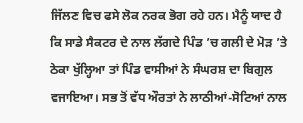ਜਿੱਲਣ ਵਿਚ ਫਸੇ ਲੋਕ ਨਰਕ ਭੋਗ ਰਹੇ ਹਨ। ਮੈਨੂੰ ਯਾਦ ਹੈ ਕਿ ਸਾਡੇ ਸੈਕਟਰ ਦੇ ਨਾਲ ਲੱਗਦੇ ਪਿੰਡ ’ਚ ਗਲੀ ਦੇ ਮੋੜ ’ਤੇ ਠੇਕਾ ਖੁੱਲ੍ਹਿਆ ਤਾਂ ਪਿੰਡ ਵਾਸੀਆਂ ਨੇ ਸੰਘਰਸ਼ ਦਾ ਬਿਗੁਲ ਵਜਾਇਆ। ਸਭ ਤੋਂ ਵੱਧ ਔਰਤਾਂ ਨੇ ਲਾਠੀਆਂ-ਸੋਟਿਆਂ ਨਾਲ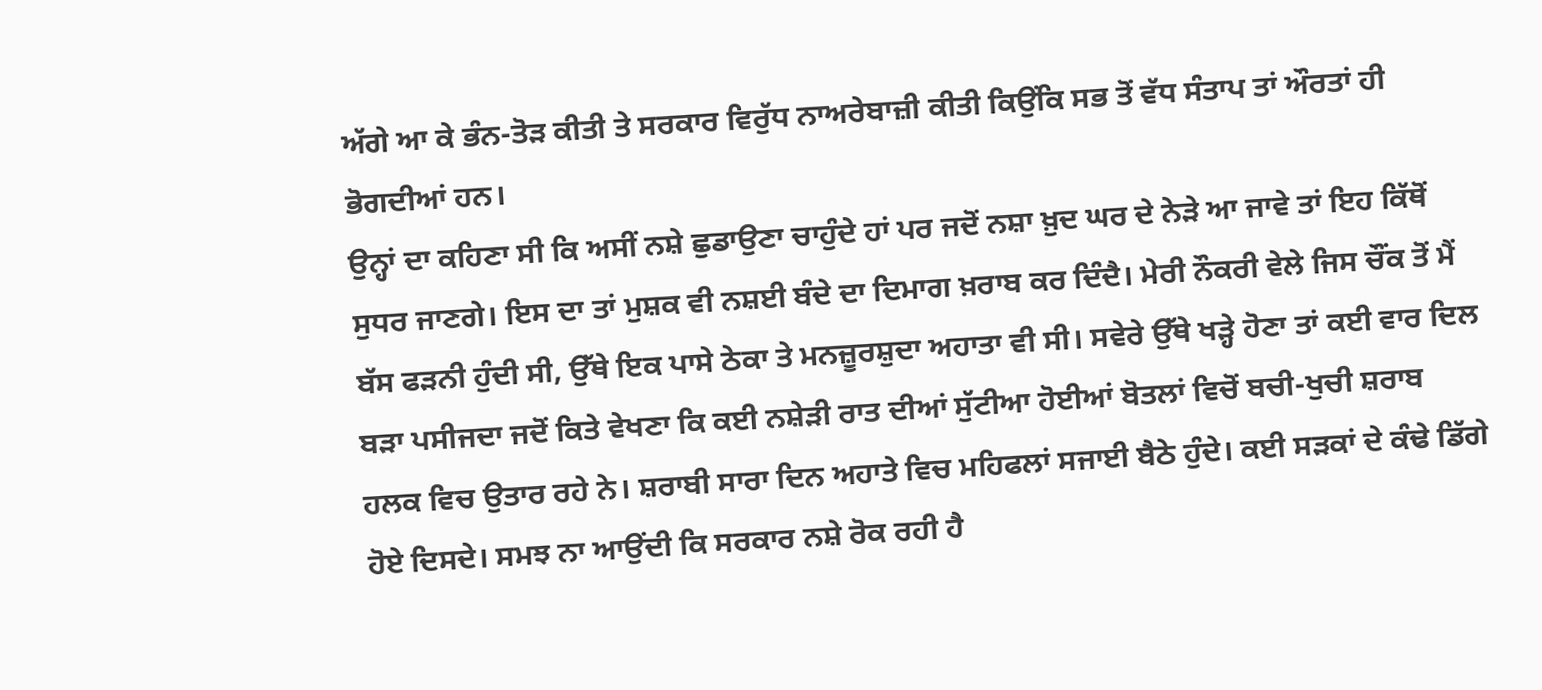ਅੱਗੇ ਆ ਕੇ ਭੰਨ-ਤੋੜ ਕੀਤੀ ਤੇ ਸਰਕਾਰ ਵਿਰੁੱਧ ਨਾਅਰੇਬਾਜ਼ੀ ਕੀਤੀ ਕਿਉਂਕਿ ਸਭ ਤੋਂ ਵੱਧ ਸੰਤਾਪ ਤਾਂ ਔਰਤਾਂ ਹੀ ਭੋਗਦੀਆਂ ਹਨ।
ਉਨ੍ਹਾਂ ਦਾ ਕਹਿਣਾ ਸੀ ਕਿ ਅਸੀਂ ਨਸ਼ੇ ਛੁਡਾਉਣਾ ਚਾਹੁੰਦੇ ਹਾਂ ਪਰ ਜਦੋਂ ਨਸ਼ਾ ਖ਼ੁਦ ਘਰ ਦੇ ਨੇੜੇ ਆ ਜਾਵੇ ਤਾਂ ਇਹ ਕਿੱਥੋਂ ਸੁਧਰ ਜਾਣਗੇ। ਇਸ ਦਾ ਤਾਂ ਮੁਸ਼ਕ ਵੀ ਨਸ਼ਈ ਬੰਦੇ ਦਾ ਦਿਮਾਗ ਖ਼ਰਾਬ ਕਰ ਦਿੰਦੈ। ਮੇਰੀ ਨੌਕਰੀ ਵੇਲੇ ਜਿਸ ਚੌਂਕ ਤੋਂ ਮੈਂ ਬੱਸ ਫੜਨੀ ਹੁੰਦੀ ਸੀ, ਉੱਥੇ ਇਕ ਪਾਸੇ ਠੇਕਾ ਤੇ ਮਨਜ਼ੂਰਸ਼ੁਦਾ ਅਹਾਤਾ ਵੀ ਸੀ। ਸਵੇਰੇ ਉੱਥੇ ਖੜ੍ਹੇ ਹੋਣਾ ਤਾਂ ਕਈ ਵਾਰ ਦਿਲ ਬੜਾ ਪਸੀਜਦਾ ਜਦੋਂ ਕਿਤੇ ਵੇਖਣਾ ਕਿ ਕਈ ਨਸ਼ੇੜੀ ਰਾਤ ਦੀਆਂ ਸੁੱਟੀਆ ਹੋਈਆਂ ਬੋਤਲਾਂ ਵਿਚੋਂ ਬਚੀ-ਖੁਚੀ ਸ਼ਰਾਬ ਹਲਕ ਵਿਚ ਉਤਾਰ ਰਹੇ ਨੇ। ਸ਼ਰਾਬੀ ਸਾਰਾ ਦਿਨ ਅਹਾਤੇ ਵਿਚ ਮਹਿਫਲਾਂ ਸਜਾਈ ਬੈਠੇ ਹੁੰਦੇ। ਕਈ ਸੜਕਾਂ ਦੇ ਕੰਢੇ ਡਿੱਗੇ ਹੋਏ ਦਿਸਦੇ। ਸਮਝ ਨਾ ਆਉਂਦੀ ਕਿ ਸਰਕਾਰ ਨਸ਼ੇ ਰੋਕ ਰਹੀ ਹੈ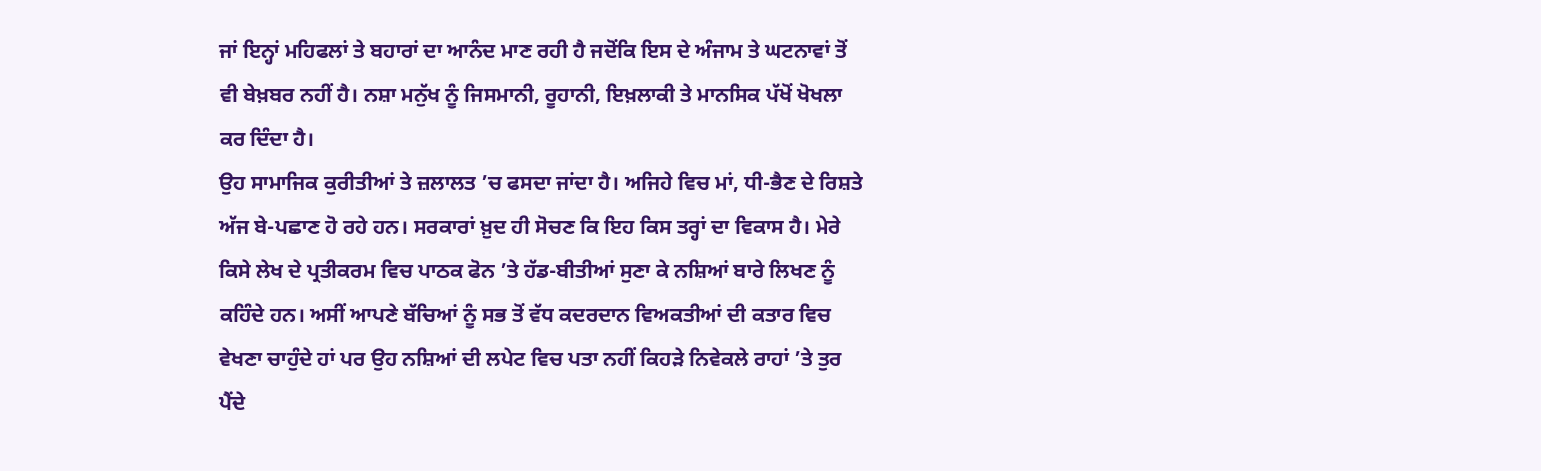ਜਾਂ ਇਨ੍ਹਾਂ ਮਹਿਫਲਾਂ ਤੇ ਬਹਾਰਾਂ ਦਾ ਆਨੰਦ ਮਾਣ ਰਹੀ ਹੈ ਜਦੋਂਕਿ ਇਸ ਦੇ ਅੰਜਾਮ ਤੇ ਘਟਨਾਵਾਂ ਤੋਂ ਵੀ ਬੇਖ਼ਬਰ ਨਹੀਂ ਹੈ। ਨਸ਼ਾ ਮਨੁੱਖ ਨੂੰ ਜਿਸਮਾਨੀ, ਰੂਹਾਨੀ, ਇਖ਼ਲਾਕੀ ਤੇ ਮਾਨਸਿਕ ਪੱਖੋਂ ਖੋਖਲਾ ਕਰ ਦਿੰਦਾ ਹੈ।
ਉਹ ਸਾਮਾਜਿਕ ਕੁਰੀਤੀਆਂ ਤੇ ਜ਼ਲਾਲਤ ’ਚ ਫਸਦਾ ਜਾਂਦਾ ਹੈ। ਅਜਿਹੇ ਵਿਚ ਮਾਂ, ਧੀ-ਭੈਣ ਦੇ ਰਿਸ਼ਤੇ ਅੱਜ ਬੇ-ਪਛਾਣ ਹੋ ਰਹੇ ਹਨ। ਸਰਕਾਰਾਂ ਖ਼ੁਦ ਹੀ ਸੋਚਣ ਕਿ ਇਹ ਕਿਸ ਤਰ੍ਹਾਂ ਦਾ ਵਿਕਾਸ ਹੈ। ਮੇਰੇ ਕਿਸੇ ਲੇਖ ਦੇ ਪ੍ਰਤੀਕਰਮ ਵਿਚ ਪਾਠਕ ਫੋਨ ’ਤੇ ਹੱਡ-ਬੀਤੀਆਂ ਸੁਣਾ ਕੇ ਨਸ਼ਿਆਂ ਬਾਰੇ ਲਿਖਣ ਨੂੰ ਕਹਿੰਦੇ ਹਨ। ਅਸੀਂ ਆਪਣੇ ਬੱਚਿਆਂ ਨੂੰ ਸਭ ਤੋਂ ਵੱਧ ਕਦਰਦਾਨ ਵਿਅਕਤੀਆਂ ਦੀ ਕਤਾਰ ਵਿਚ ਵੇਖਣਾ ਚਾਹੁੰਦੇ ਹਾਂ ਪਰ ਉਹ ਨਸ਼ਿਆਂ ਦੀ ਲਪੇਟ ਵਿਚ ਪਤਾ ਨਹੀਂ ਕਿਹੜੇ ਨਿਵੇਕਲੇ ਰਾਹਾਂ ’ਤੇ ਤੁਰ ਪੈਂਦੇ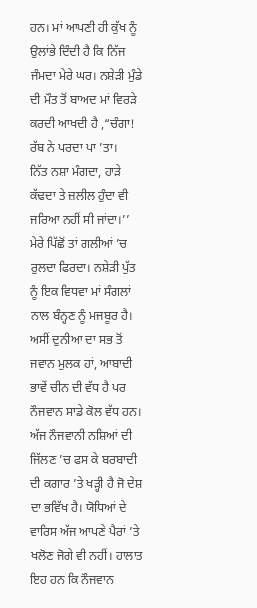ਹਨ। ਮਾਂ ਆਪਣੀ ਹੀ ਕੁੱਖ ਨੂੰ ਉਲਾਂਭੇ ਦਿੰਦੀ ਹੈ ਕਿ ਨਿੱਜ ਜੰਮਦਾ ਮੇਰੇ ਘਰ। ਨਸ਼ੇੜੀ ਮੁੰਡੇ ਦੀ ਮੌਤ ਤੋਂ ਬਾਅਦ ਮਾਂ ਵਿਰੜੇ ਕਰਦੀ ਆਖਦੀ ਹੈ ,“ਚੰਗਾ! ਰੱਬ ਨੇ ਪਰਦਾ ਪਾ ’ਤਾ।
ਨਿੱਤ ਨਸ਼ਾ ਮੰਗਦਾ, ਹਾੜੇ ਕੱਢਦਾ ਤੇ ਜ਼ਲੀਲ ਹੁੰਦਾ ਵੀ ਜਰਿਆ ਨਹੀਂ ਸੀ ਜਾਂਦਾ।’’ ਮੇਰੇ ਪਿੱਛੋਂ ਤਾਂ ਗਲੀਆਂ ’ਚ ਰੁਲਦਾ ਫਿਰਦਾ। ਨਸ਼ੇੜੀ ਪੁੱਤ ਨੂੰ ਇਕ ਵਿਧਵਾ ਮਾਂ ਸੰਗਲਾਂ ਨਾਲ ਬੰਨ੍ਹਣ ਨੂੰ ਮਜਬੂਰ ਹੈ। ਅਸੀਂ ਦੁਨੀਆ ਦਾ ਸਭ ਤੋਂ ਜਵਾਨ ਮੁਲਕ ਹਾਂ, ਆਬਾਦੀ ਭਾਵੇਂ ਚੀਨ ਦੀ ਵੱਧ ਹੈ ਪਰ ਨੌਜਵਾਨ ਸਾਡੇ ਕੋਲ ਵੱਧ ਹਨ। ਅੱਜ ਨੌਜਵਾਨੀ ਨਸ਼ਿਆਂ ਦੀ ਜਿੱਲਣ ’ਚ ਫਸ ਕੇ ਬਰਬਾਦੀ ਦੀ ਕਗਾਰ ’ਤੇ ਖੜ੍ਹੀ ਹੈ ਜੋ ਦੇਸ਼ ਦਾ ਭਵਿੱਖ ਹੈ। ਯੋਧਿਆਂ ਦੇ ਵਾਰਿਸ ਅੱਜ ਆਪਣੇ ਪੈਰਾਂ ’ਤੇ ਖਲੋਣ ਜੋਗੇ ਵੀ ਨਹੀਂ। ਹਾਲਾਤ ਇਹ ਹਨ ਕਿ ਨੌਜਵਾਨ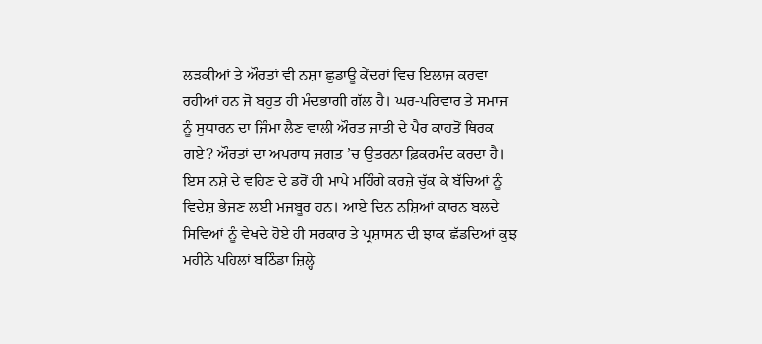ਲੜਕੀਆਂ ਤੇ ਔਰਤਾਂ ਵੀ ਨਸ਼ਾ ਛੁਡਾਊ ਕੇਂਦਰਾਂ ਵਿਚ ਇਲਾਜ ਕਰਵਾ ਰਹੀਆਂ ਹਨ ਜੋ ਬਹੁਤ ਹੀ ਮੰਦਭਾਗੀ ਗੱਲ ਹੈ। ਘਰ-ਪਰਿਵਾਰ ਤੇ ਸਮਾਜ ਨੂੰ ਸੁਧਾਰਨ ਦਾ ਜਿੰਮਾ ਲੈਣ ਵਾਲੀ ਔਰਤ ਜਾਤੀ ਦੇ ਪੈਰ ਕਾਹਤੋਂ ਥਿਰਕ ਗਏ? ਔਰਤਾਂ ਦਾ ਅਪਰਾਧ ਜਗਤ ’ਚ ਉਤਰਨਾ ਫ਼ਿਕਰਮੰਦ ਕਰਦਾ ਹੈ। ਇਸ ਨਸ਼ੇ ਦੇ ਵਹਿਣ ਦੇ ਡਰੋਂ ਹੀ ਮਾਪੇ ਮਹਿੰਗੇ ਕਰਜ਼ੇ ਚੁੱਕ ਕੇ ਬੱਚਿਆਂ ਨੂੰ ਵਿਦੇਸ਼ ਭੇਜਣ ਲਈ ਮਜਬੂਰ ਹਨ। ਆਏ ਦਿਨ ਨਸ਼ਿਆਂ ਕਾਰਨ ਬਲਦੇ ਸਿਵਿਆਂ ਨੂੰ ਵੇਖਦੇ ਹੋਏ ਹੀ ਸਰਕਾਰ ਤੇ ਪ੍ਰਸ਼ਾਸਨ ਦੀ ਝਾਕ ਛੱਡਦਿਆਂ ਕੁਝ ਮਹੀਨੇ ਪਹਿਲਾਂ ਬਠਿੰਡਾ ਜ਼ਿਲ੍ਹੇ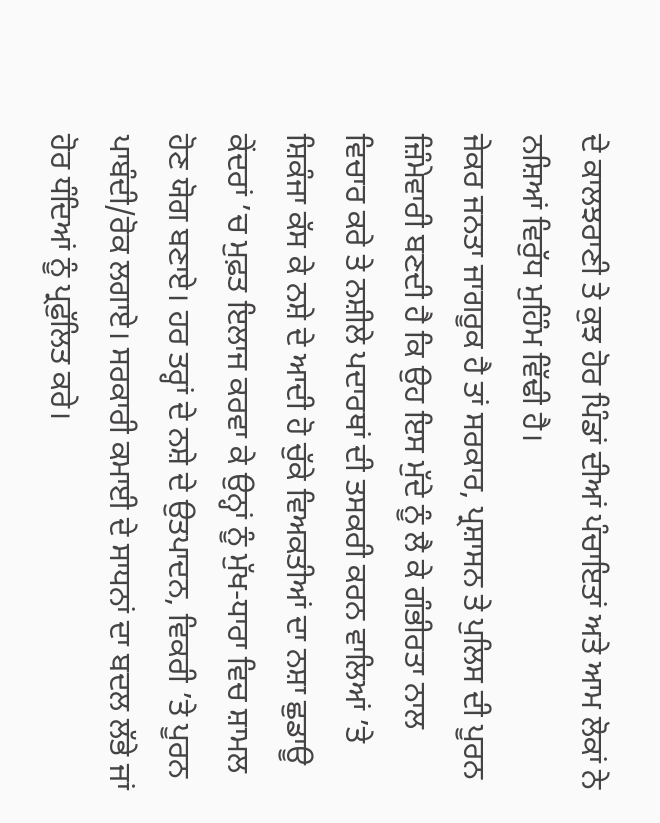ਦੇ ਕਾਲਝਰਾਣੀ ਤੇ ਕੁਝ ਹੋਰ ਪਿੰਡਾਂ ਦੀਆਂ ਪੰਚਾਇਤਾਂ ਅਤੇ ਆਮ ਲੋਕਾਂ ਨੇ ਨਸ਼ਿਆਂ ਵਿਰੁੱਧ ਮੁਹਿੰਮ ਵਿੱਢੀ ਹੈ।
ਜੇਕਰ ਜਨਤਾ ਜਾਗਰੂਕ ਹੈ ਤਾਂ ਸਰਕਾਰ, ਪ੍ਰਸ਼ਾਸਨ ਤੇ ਪੁਲਿਸ ਦੀ ਪੂਰਨ ਜ਼ਿੰਮੇਵਾਰੀ ਬਣਦੀ ਹੈ ਕਿ ਉਹ ਇਸ ਮੁੱਦੇ ਨੂੰ ਲੈ ਕੇ ਗੰਭੀਰਤਾ ਨਾਲ ਵਿਚਾਰ ਕਰੇ ਤੇ ਨਸ਼ੀਲੇ ਪਦਾਰਥਾਂ ਦੀ ਤਸਕਰੀ ਕਰਨ ਵਾਲਿਆਂ ’ਤੇ ਸ਼ਿਕੰਜਾ ਕੱਸ ਕੇ ਨਸ਼ੇ ਦੇ ਆਦੀ ਹੋ ਚੁੱਕੇ ਵਿਅਕਤੀਆਂ ਦਾ ਨਸ਼ਾ ਛੁਡਾਊ ਕੇਂਦਰਾਂ ’ਚ ਮੁਫ਼ਤ ਇਲਾਜ ਕਰਵਾ ਕੇ ਉਨ੍ਹਾਂ ਨੂੰ ਮੁੱਖ-ਧਾਰਾ ਵਿਚ ਸ਼ਾਮਲ ਹੋਣ ਯੋਗ ਬਣਾਏ। ਹਰ ਤਰ੍ਹਾਂ ਦੇ ਨਸ਼ੇ ਦੇ ਉਤਪਾਦਨ, ਵਿਕਰੀ ’ਤੇ ਪੂਰਨ ਪਾਬੰਦੀ/ਰੋਕ ਲਗਾਏ। ਸਰਕਾਰੀ ਕਮਾਈ ਦੇ ਸਾਧਨਾਂ ਦਾ ਬਦਲ ਲੱਭੇ ਜਾਂ ਹੋਰ ਧੰਦਿਆਂ ਨੂੰ ਪ੍ਰਫੁੱਲਿਤ ਕਰੇ।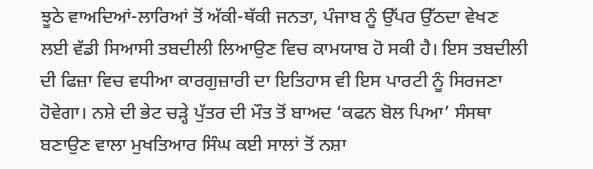ਝੂਠੇ ਵਾਅਦਿਆਂ-ਲਾਰਿਆਂ ਤੋਂ ਅੱਕੀ-ਥੱਕੀ ਜਨਤਾ, ਪੰਜਾਬ ਨੂੰ ਉੱਪਰ ਉੱਠਦਾ ਵੇਖਣ ਲਈ ਵੱਡੀ ਸਿਆਸੀ ਤਬਦੀਲੀ ਲਿਆਉਣ ਵਿਚ ਕਾਮਯਾਬ ਹੋ ਸਕੀ ਹੈ। ਇਸ ਤਬਦੀਲੀ ਦੀ ਫਿਜ਼ਾ ਵਿਚ ਵਧੀਆ ਕਾਰਗੁਜ਼ਾਰੀ ਦਾ ਇਤਿਹਾਸ ਵੀ ਇਸ ਪਾਰਟੀ ਨੂੰ ਸਿਰਜਣਾ ਹੋਵੇਗਾ। ਨਸ਼ੇ ਦੀ ਭੇਟ ਚੜ੍ਹੇ ਪੁੱਤਰ ਦੀ ਮੌਤ ਤੋਂ ਬਾਅਦ ‘ਕਫਨ ਬੋਲ ਪਿਆ’ ਸੰਸਥਾ ਬਣਾਉਣ ਵਾਲਾ ਮੁਖਤਿਆਰ ਸਿੰਘ ਕਈ ਸਾਲਾਂ ਤੋਂ ਨਸ਼ਾ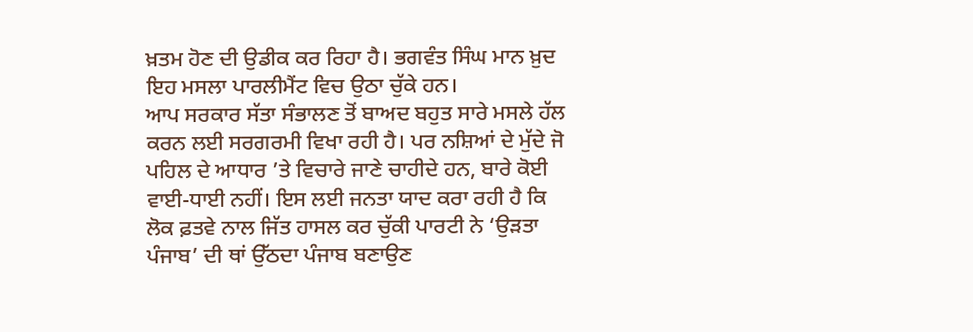ਖ਼ਤਮ ਹੋਣ ਦੀ ਉਡੀਕ ਕਰ ਰਿਹਾ ਹੈ। ਭਗਵੰਤ ਸਿੰਘ ਮਾਨ ਖ਼ੁਦ ਇਹ ਮਸਲਾ ਪਾਰਲੀਮੈਂਟ ਵਿਚ ਉਠਾ ਚੁੱਕੇ ਹਨ।
ਆਪ ਸਰਕਾਰ ਸੱਤਾ ਸੰਭਾਲਣ ਤੋਂ ਬਾਅਦ ਬਹੁਤ ਸਾਰੇ ਮਸਲੇ ਹੱਲ ਕਰਨ ਲਈ ਸਰਗਰਮੀ ਵਿਖਾ ਰਹੀ ਹੈ। ਪਰ ਨਸ਼ਿਆਂ ਦੇ ਮੁੱਦੇ ਜੋ ਪਹਿਲ ਦੇ ਆਧਾਰ ’ਤੇ ਵਿਚਾਰੇ ਜਾਣੇ ਚਾਹੀਦੇ ਹਨ, ਬਾਰੇ ਕੋਈ ਵਾਈ-ਧਾਈ ਨਹੀਂ। ਇਸ ਲਈ ਜਨਤਾ ਯਾਦ ਕਰਾ ਰਹੀ ਹੈ ਕਿ ਲੋਕ ਫ਼ਤਵੇ ਨਾਲ ਜਿੱਤ ਹਾਸਲ ਕਰ ਚੁੱਕੀ ਪਾਰਟੀ ਨੇ ‘ਉੜਤਾ ਪੰਜਾਬ’ ਦੀ ਥਾਂ ਉੱਠਦਾ ਪੰਜਾਬ ਬਣਾਉਣ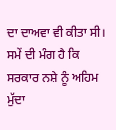ਦਾ ਦਾਅਵਾ ਵੀ ਕੀਤਾ ਸੀ। ਸਮੇਂ ਦੀ ਮੰਗ ਹੈ ਕਿ ਸਰਕਾਰ ਨਸ਼ੇ ਨੂੰ ਅਹਿਮ ਮੁੱਦਾ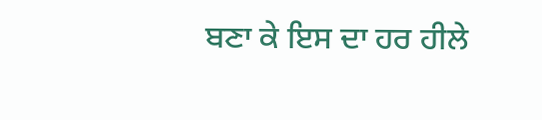ਬਣਾ ਕੇ ਇਸ ਦਾ ਹਰ ਹੀਲੇ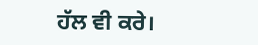ਹੱਲ ਵੀ ਕਰੇ।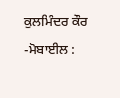ਕੁਲਮਿੰਦਰ ਕੌਰ
-ਮੋਬਾਈਲ :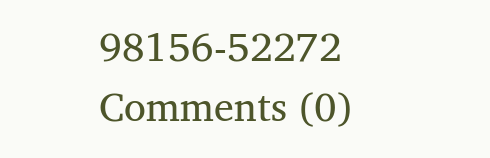98156-52272
Comments (0)